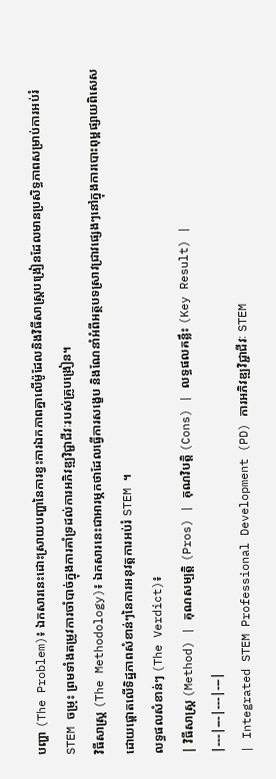បញ្ហា (The Problem)៖ ឯកសារនេះដោះស្រាយបញ្ហានៃការខ្វះការឯកភាពគ្នាលើម៉ូដែលនិងវិធីសាស្ត្របង្រៀនដែលមានប្រសិទ្ធភាពសម្រាប់ការអប់រំ STEM ចម្រុះ ព្រមទាំងតម្រូវការចាំបាច់ក្នុងការគាំទ្រដល់ការអភិវឌ្ឍវិជ្ជាជីវៈរបស់គ្រូបង្រៀន។
វិធីសាស្ត្រ (The Methodology)៖ ឯកសារនេះជាអារម្ភកថាដែលធ្វើការសង្ខេប និងណែនាំអំពីអត្ថបទស្រាវជ្រាវផ្សេងៗនៅក្នុងការបោះពុម្ពផ្សាយពិសេស ដោយផ្តោតលើទិដ្ឋភាពសំខាន់ៗនៃការអនុវត្តការអប់រំ STEM ។
លទ្ធផលសំខាន់ៗ (The Verdict)៖
| វិធីសាស្ត្រ (Method) | គុណសម្បត្តិ (Pros) | គុណវិបត្តិ (Cons) | លទ្ធផលគន្លឹះ (Key Result) |
|---|---|---|---|
| Integrated STEM Professional Development (PD) ការអភិវឌ្ឍវិជ្ជាជីវៈ STEM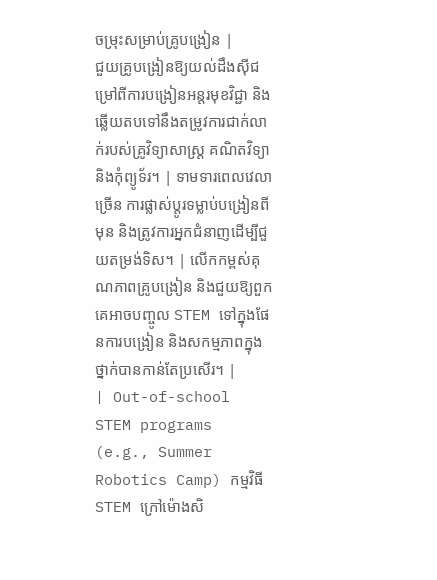ចម្រុះសម្រាប់គ្រូបង្រៀន |
ជួយគ្រូបង្រៀនឱ្យយល់ដឹងស៊ីជម្រៅពីការបង្រៀនអន្តរមុខវិជ្ជា និងឆ្លើយតបទៅនឹងតម្រូវការជាក់លាក់របស់គ្រូវិទ្យាសាស្ត្រ គណិតវិទ្យា និងកុំព្យូទ័រ។ | ទាមទារពេលវេលាច្រើន ការផ្លាស់ប្តូរទម្លាប់បង្រៀនពីមុន និងត្រូវការអ្នកជំនាញដើម្បីជួយតម្រង់ទិស។ | លើកកម្ពស់គុណភាពគ្រូបង្រៀន និងជួយឱ្យពួកគេអាចបញ្ចូល STEM ទៅក្នុងផែនការបង្រៀន និងសកម្មភាពក្នុងថ្នាក់បានកាន់តែប្រសើរ។ |
| Out-of-school STEM programs (e.g., Summer Robotics Camp) កម្មវិធី STEM ក្រៅម៉ោងសិ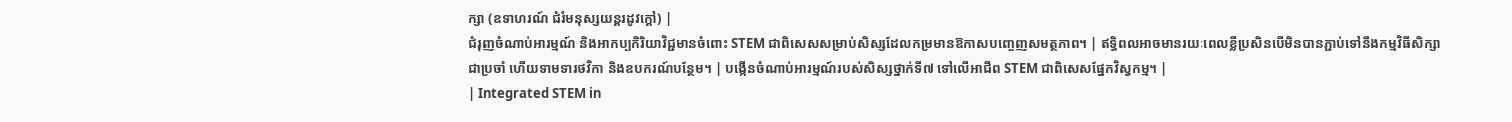ក្សា (ឧទាហរណ៍ ជំរំមនុស្សយន្តរដូវក្តៅ) |
ជំរុញចំណាប់អារម្មណ៍ និងអាកប្បកិរិយាវិជ្ជមានចំពោះ STEM ជាពិសេសសម្រាប់សិស្សដែលកម្រមានឱកាសបញ្ចេញសមត្ថភាព។ | ឥទ្ធិពលអាចមានរយៈពេលខ្លីប្រសិនបើមិនបានភ្ជាប់ទៅនឹងកម្មវិធីសិក្សាជាប្រចាំ ហើយទាមទារថវិកា និងឧបករណ៍បន្ថែម។ | បង្កើនចំណាប់អារម្មណ៍របស់សិស្សថ្នាក់ទី៧ ទៅលើអាជីព STEM ជាពិសេសផ្នែកវិស្វកម្ម។ |
| Integrated STEM in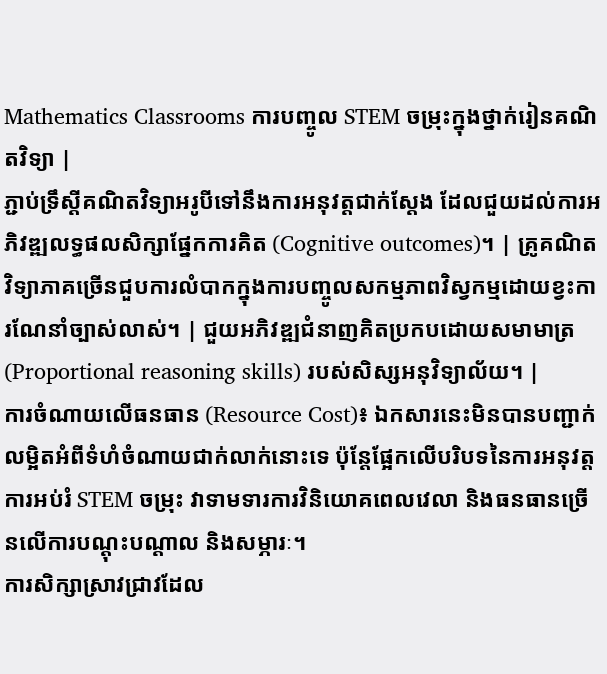Mathematics Classrooms ការបញ្ចូល STEM ចម្រុះក្នុងថ្នាក់រៀនគណិតវិទ្យា |
ភ្ជាប់ទ្រឹស្តីគណិតវិទ្យាអរូបីទៅនឹងការអនុវត្តជាក់ស្តែង ដែលជួយដល់ការអភិវឌ្ឍលទ្ធផលសិក្សាផ្នែកការគិត (Cognitive outcomes)។ | គ្រូគណិតវិទ្យាភាគច្រើនជួបការលំបាកក្នុងការបញ្ចូលសកម្មភាពវិស្វកម្មដោយខ្វះការណែនាំច្បាស់លាស់។ | ជួយអភិវឌ្ឍជំនាញគិតប្រកបដោយសមាមាត្រ (Proportional reasoning skills) របស់សិស្សអនុវិទ្យាល័យ។ |
ការចំណាយលើធនធាន (Resource Cost)៖ ឯកសារនេះមិនបានបញ្ជាក់លម្អិតអំពីទំហំចំណាយជាក់លាក់នោះទេ ប៉ុន្តែផ្អែកលើបរិបទនៃការអនុវត្តការអប់រំ STEM ចម្រុះ វាទាមទារការវិនិយោគពេលវេលា និងធនធានច្រើនលើការបណ្តុះបណ្តាល និងសម្ភារៈ។
ការសិក្សាស្រាវជ្រាវដែល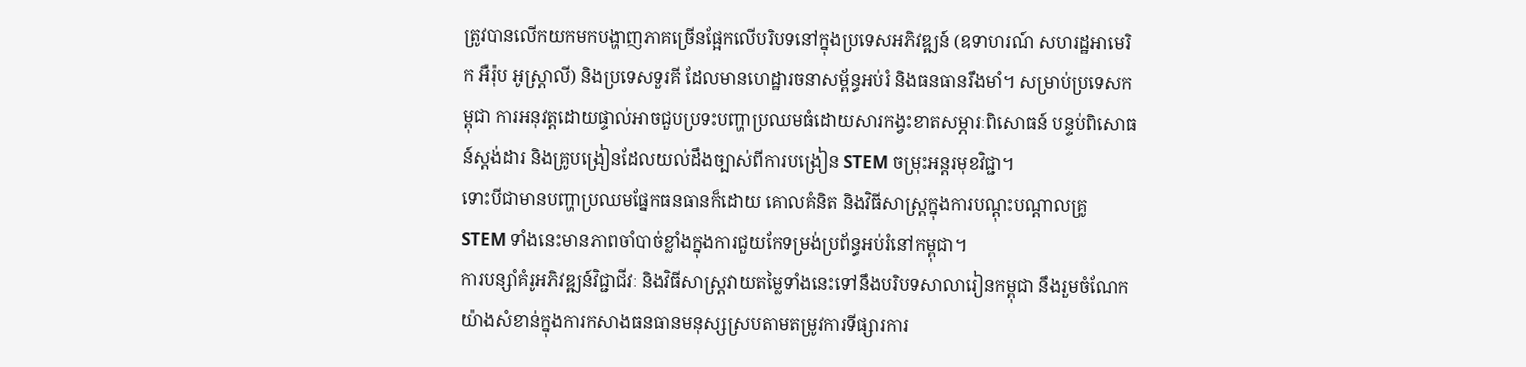ត្រូវបានលើកយកមកបង្ហាញភាគច្រើនផ្អែកលើបរិបទនៅក្នុងប្រទេសអភិវឌ្ឍន៍ (ឧទាហរណ៍ សហរដ្ឋអាមេរិក អឺរ៉ុប អូស្ត្រាលី) និងប្រទេសទួរគី ដែលមានហេដ្ឋារចនាសម្ព័ន្ធអប់រំ និងធនធានរឹងមាំ។ សម្រាប់ប្រទេសកម្ពុជា ការអនុវត្តដោយផ្ទាល់អាចជួបប្រទះបញ្ហាប្រឈមធំដោយសារកង្វះខាតសម្ភារៈពិសោធន៍ បន្ទប់ពិសោធន៍ស្តង់ដារ និងគ្រូបង្រៀនដែលយល់ដឹងច្បាស់ពីការបង្រៀន STEM ចម្រុះអន្តរមុខវិជ្ជា។
ទោះបីជាមានបញ្ហាប្រឈមផ្នែកធនធានក៏ដោយ គោលគំនិត និងវិធីសាស្ត្រក្នុងការបណ្តុះបណ្តាលគ្រូ STEM ទាំងនេះមានភាពចាំបាច់ខ្លាំងក្នុងការជួយកែទម្រង់ប្រព័ន្ធអប់រំនៅកម្ពុជា។
ការបន្សាំគំរូអភិវឌ្ឍន៍វិជ្ជាជីវៈ និងវិធីសាស្ត្រវាយតម្លៃទាំងនេះទៅនឹងបរិបទសាលារៀនកម្ពុជា នឹងរួមចំណែកយ៉ាងសំខាន់ក្នុងការកសាងធនធានមនុស្សស្របតាមតម្រូវការទីផ្សារការ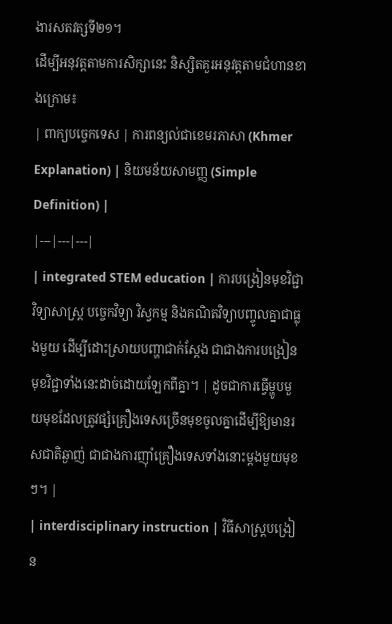ងារសតវត្សទី២១។
ដើម្បីអនុវត្តតាមការសិក្សានេះ និស្សិតគួរអនុវត្តតាមជំហានខាងក្រោម៖
| ពាក្យបច្ចេកទេស | ការពន្យល់ជាខេមរភាសា (Khmer Explanation) | និយមន័យសាមញ្ញ (Simple Definition) |
|---|---|---|
| integrated STEM education | ការបង្រៀនមុខវិជ្ជាវិទ្យាសាស្ត្រ បច្ចេកវិទ្យា វិស្វកម្ម និងគណិតវិទ្យាបញ្ចូលគ្នាជាធ្លុងមួយ ដើម្បីដោះស្រាយបញ្ហាជាក់ស្តែង ជាជាងការបង្រៀនមុខវិជ្ជាទាំងនេះដាច់ដោយឡែកពីគ្នា។ | ដូចជាការធ្វើម្ហូបមួយមុខដែលត្រូវផ្សំគ្រឿងទេសច្រើនមុខចូលគ្នាដើម្បីឱ្យមានរសជាតិឆ្ងាញ់ ជាជាងការញ៉ាំគ្រឿងទេសទាំងនោះម្តងមួយមុខៗ។ |
| interdisciplinary instruction | វិធីសាស្ត្របង្រៀន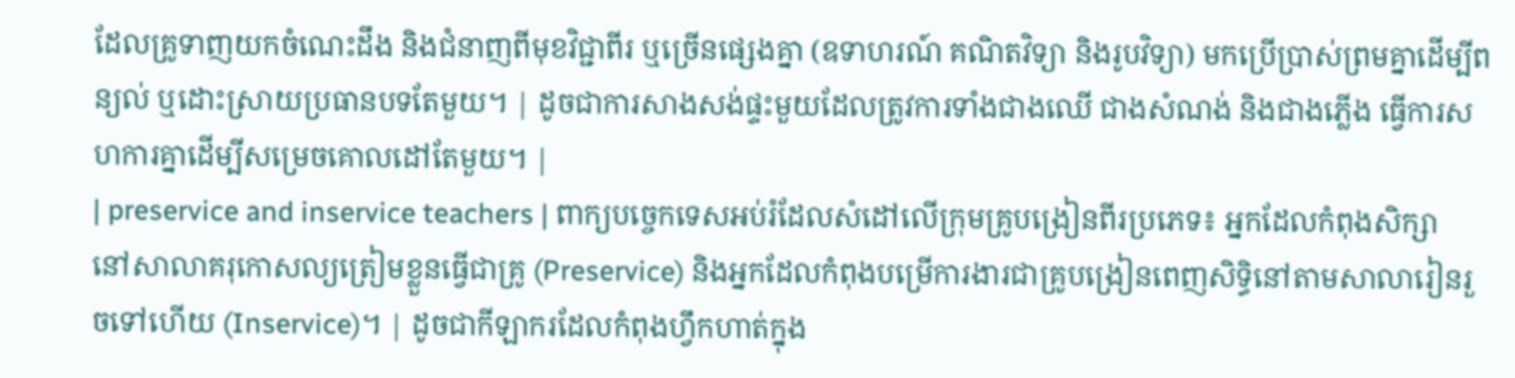ដែលគ្រូទាញយកចំណេះដឹង និងជំនាញពីមុខវិជ្ជាពីរ ឬច្រើនផ្សេងគ្នា (ឧទាហរណ៍ គណិតវិទ្យា និងរូបវិទ្យា) មកប្រើប្រាស់ព្រមគ្នាដើម្បីពន្យល់ ឬដោះស្រាយប្រធានបទតែមួយ។ | ដូចជាការសាងសង់ផ្ទះមួយដែលត្រូវការទាំងជាងឈើ ជាងសំណង់ និងជាងភ្លើង ធ្វើការសហការគ្នាដើម្បីសម្រេចគោលដៅតែមួយ។ |
| preservice and inservice teachers | ពាក្យបច្ចេកទេសអប់រំដែលសំដៅលើក្រុមគ្រូបង្រៀនពីរប្រភេទ៖ អ្នកដែលកំពុងសិក្សានៅសាលាគរុកោសល្យត្រៀមខ្លួនធ្វើជាគ្រូ (Preservice) និងអ្នកដែលកំពុងបម្រើការងារជាគ្រូបង្រៀនពេញសិទ្ធិនៅតាមសាលារៀនរួចទៅហើយ (Inservice)។ | ដូចជាកីឡាករដែលកំពុងហ្វឹកហាត់ក្នុង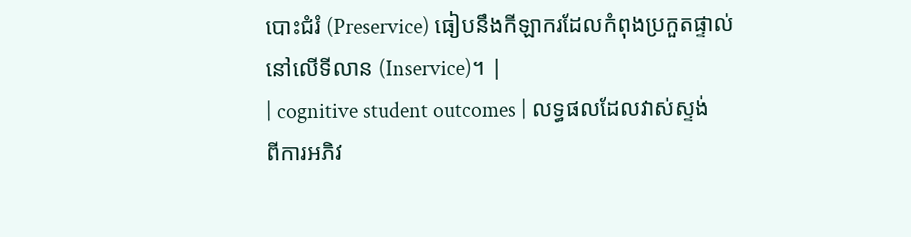បោះជំរំ (Preservice) ធៀបនឹងកីឡាករដែលកំពុងប្រកួតផ្ទាល់នៅលើទីលាន (Inservice)។ |
| cognitive student outcomes | លទ្ធផលដែលវាស់ស្ទង់ពីការអភិវ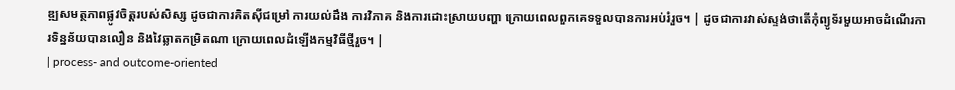ឌ្ឍសមត្ថភាពផ្លូវចិត្តរបស់សិស្ស ដូចជាការគិតស៊ីជម្រៅ ការយល់ដឹង ការវិភាគ និងការដោះស្រាយបញ្ហា ក្រោយពេលពួកគេទទួលបានការអប់រំរួច។ | ដូចជាការវាស់ស្ទង់ថាតើកុំព្យូទ័រមួយអាចដំណើរការទិន្នន័យបានលឿន និងវៃឆ្លាតកម្រិតណា ក្រោយពេលដំឡើងកម្មវិធីថ្មីរួច។ |
| process- and outcome-oriented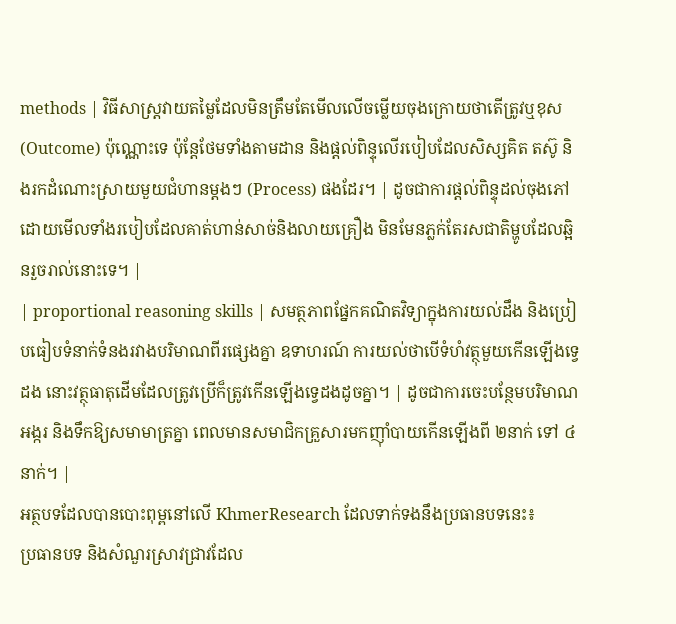methods | វិធីសាស្ត្រវាយតម្លៃដែលមិនត្រឹមតែមើលលើចម្លើយចុងក្រោយថាតើត្រូវឬខុស (Outcome) ប៉ុណ្ណោះទេ ប៉ុន្តែថែមទាំងតាមដាន និងផ្តល់ពិន្ទុលើរបៀបដែលសិស្សគិត តស៊ូ និងរកដំណោះស្រាយមួយជំហានម្តងៗ (Process) ផងដែរ។ | ដូចជាការផ្តល់ពិន្ទុដល់ចុងភៅដោយមើលទាំងរបៀបដែលគាត់ហាន់សាច់និងលាយគ្រឿង មិនមែនភ្លក់តែរសជាតិម្ហូបដែលឆ្អិនរួចរាល់នោះទេ។ |
| proportional reasoning skills | សមត្ថភាពផ្នែកគណិតវិទ្យាក្នុងការយល់ដឹង និងប្រៀបធៀបទំនាក់ទំនងរវាងបរិមាណពីរផ្សេងគ្នា ឧទាហរណ៍ ការយល់ថាបើទំហំវត្ថុមួយកើនឡើងទ្វេដង នោះវត្ថុធាតុដើមដែលត្រូវប្រើក៏ត្រូវកើនឡើងទ្វេដងដូចគ្នា។ | ដូចជាការចេះបន្ថែមបរិមាណអង្ករ និងទឹកឱ្យសមាមាត្រគ្នា ពេលមានសមាជិកគ្រួសារមកញ៉ាំបាយកើនឡើងពី ២នាក់ ទៅ ៤នាក់។ |
អត្ថបទដែលបានបោះពុម្ពនៅលើ KhmerResearch ដែលទាក់ទងនឹងប្រធានបទនេះ៖
ប្រធានបទ និងសំណួរស្រាវជ្រាវដែល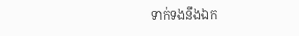ទាក់ទងនឹងឯក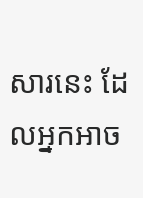សារនេះ ដែលអ្នកអាច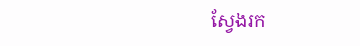ស្វែងរក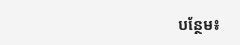បន្ថែម៖